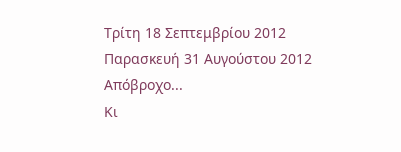Τρίτη 18 Σεπτεμβρίου 2012
Παρασκευή 31 Αυγούστου 2012
Απόβροχο...
Κι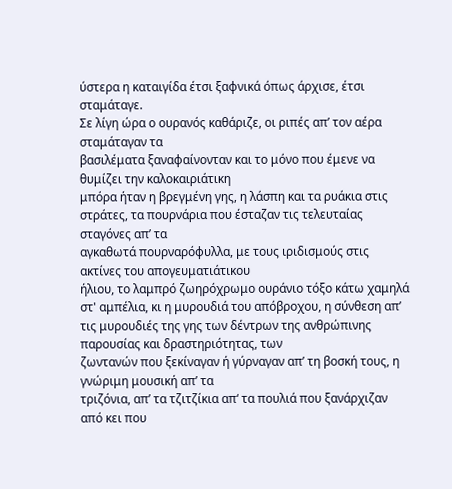ύστερα η καταιγίδα έτσι ξαφνικά όπως άρχισε, έτσι σταμάταγε.
Σε λίγη ώρα ο ουρανός καθάριζε, οι ριπές απ’ τον αέρα σταμάταγαν τα
βασιλέματα ξαναφαίνονταν και το μόνο που έμενε να θυμίζει την καλοκαιριάτικη
μπόρα ήταν η βρεγμένη γης, η λάσπη και τα ρυάκια στις στράτες, τα πουρνάρια που έσταζαν τις τελευταίας σταγόνες απ’ τα
αγκαθωτά πουρναρόφυλλα, με τους ιριδισμούς στις ακτίνες του απογευματιάτικου
ήλιου, το λαμπρό ζωηρόχρωμο ουράνιο τόξο κάτω χαμηλά στ' αμπέλια, κι η μυρουδιά του απόβροχου, η σύνθεση απ’ τις μυρουδιές της γης των δέντρων της ανθρώπινης παρουσίας και δραστηριότητας, των
ζωντανών που ξεκίναγαν ή γύρναγαν απ’ τη βοσκή τους, η γνώριμη μουσική απ’ τα
τριζόνια, απ’ τα τζιτζίκια απ‘ τα πουλιά που ξανάρχιζαν από κει που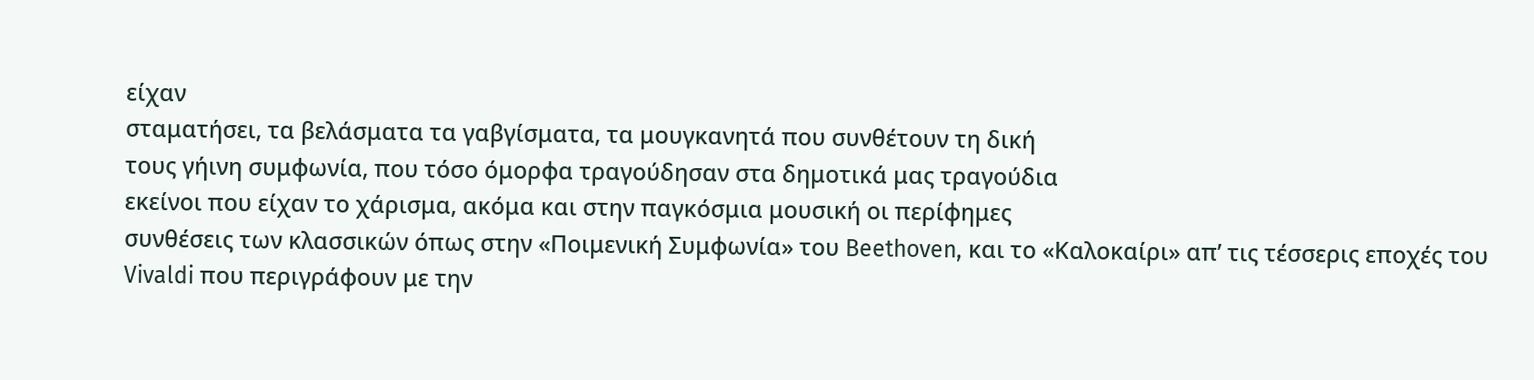είχαν
σταματήσει, τα βελάσματα τα γαβγίσματα, τα μουγκανητά που συνθέτουν τη δική
τους γήινη συμφωνία, που τόσο όμορφα τραγούδησαν στα δημοτικά μας τραγούδια
εκείνοι που είχαν το χάρισμα, ακόμα και στην παγκόσμια μουσική οι περίφημες
συνθέσεις των κλασσικών όπως στην «Ποιμενική Συμφωνία» του Beethoven, και το «Καλοκαίρι» απ’ τις τέσσερις εποχές του Vivaldi που περιγράφουν με την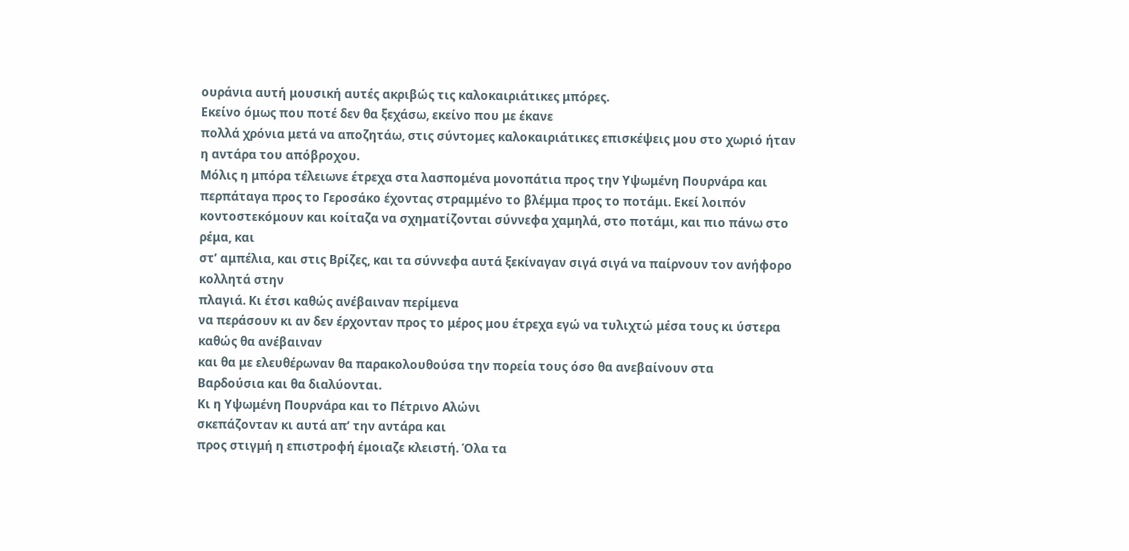ουράνια αυτή μουσική αυτές ακριβώς τις καλοκαιριάτικες μπόρες.
Εκείνο όμως που ποτέ δεν θα ξεχάσω, εκείνο που με έκανε
πολλά χρόνια μετά να αποζητάω, στις σύντομες καλοκαιριάτικες επισκέψεις μου στο χωριό ήταν
η αντάρα του απόβροχου.
Μόλις η μπόρα τέλειωνε έτρεχα στα λασπομένα μονοπάτια προς την Υψωμένη Πουρνάρα και
περπάταγα προς το Γεροσάκο έχοντας στραμμένο το βλέμμα προς το ποτάμι. Εκεί λοιπόν
κοντοστεκόμουν και κοίταζα να σχηματίζονται σύννεφα χαμηλά, στο ποτάμι, και πιο πάνω στο ρέμα, και
στ’ αμπέλια, και στις Βρίζες, και τα σύννεφα αυτά ξεκίναγαν σιγά σιγά να παίρνουν τον ανήφορο κολλητά στην
πλαγιά. Κι έτσι καθώς ανέβαιναν περίμενα
να περάσουν κι αν δεν έρχονταν προς το μέρος μου έτρεχα εγώ να τυλιχτώ μέσα τους κι ύστερα καθώς θα ανέβαιναν
και θα με ελευθέρωναν θα παρακολουθούσα την πορεία τους όσο θα ανεβαίνουν στα
Βαρδούσια και θα διαλύονται.
Κι η Υψωμένη Πουρνάρα και το Πέτρινο Αλώνι
σκεπάζονταν κι αυτά απ’ την αντάρα και
προς στιγμή η επιστροφή έμοιαζε κλειστή. Όλα τα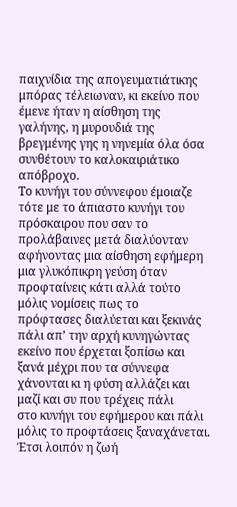παιχνίδια της απογευματιάτικης
μπόρας τέλειωναν, κι εκείνο που έμενε ήταν η αίσθηση της γαλήνης, η μυρουδιά της βρεγμένης γης η νηνεμία όλα όσα συνθέτουν το καλοκαιριάτικο απόβροχο.
Το κυνήγι του σύννεφου έμοιαζε τότε με το άπιαστο κυνήγι του
πρόσκαιρου που σαν το προλάβαινες μετά διαλύονταν αφήνοντας μια αίσθηση εφήμερη
μια γλυκόπικρη γεύση όταν προφταίνεις κάτι αλλά τούτο μόλις νομίσεις πως το
πρόφτασες διαλύεται και ξεκινάς πάλι απ’ την αρχή κυνηγώντας
εκείνο που έρχεται ξοπίσω και ξανά μέχρι που τα σύννεφα χάνονται κι η φύση αλλάζει και μαζί και συ που τρέχεις πάλι
στο κυνήγι του εφήμερου και πάλι μόλις το προφτάσεις ξαναχάνεται.
Έτσι λοιπόν η ζωή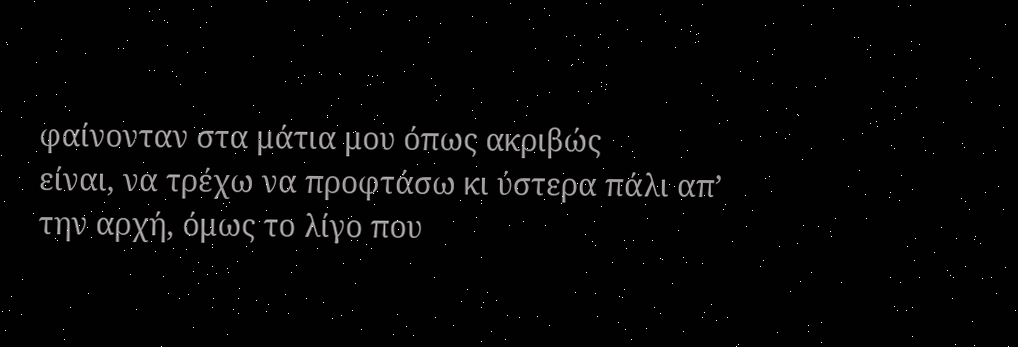φαίνονταν στα μάτια μου όπως ακριβώς
είναι, να τρέχω να προφτάσω κι ύστερα πάλι απ’ την αρχή, όμως το λίγο που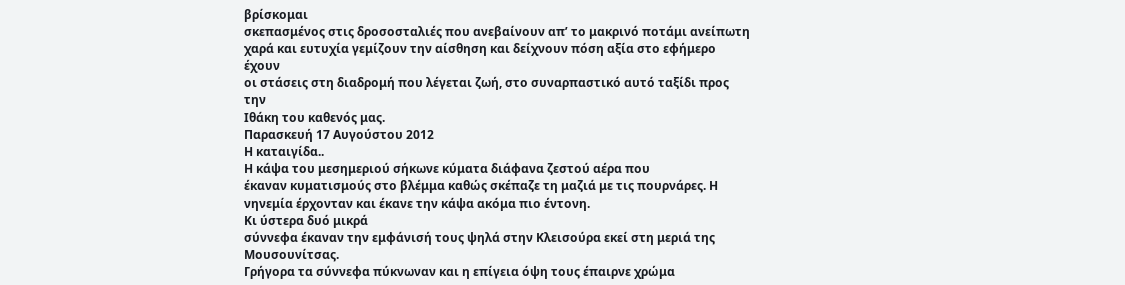βρίσκομαι
σκεπασμένος στις δροσοσταλιές που ανεβαίνουν απ’ το μακρινό ποτάμι ανείπωτη
χαρά και ευτυχία γεμίζουν την αίσθηση και δείχνουν πόση αξία στο εφήμερο έχουν
οι στάσεις στη διαδρομή που λέγεται ζωή, στο συναρπαστικό αυτό ταξίδι προς την
Ιθάκη του καθενός μας.
Παρασκευή 17 Αυγούστου 2012
Η καταιγίδα..
Η κάψα του μεσημεριού σήκωνε κύματα διάφανα ζεστού αέρα που
έκαναν κυματισμούς στο βλέμμα καθώς σκέπαζε τη μαζιά με τις πουρνάρες. Η
νηνεμία έρχονταν και έκανε την κάψα ακόμα πιο έντονη.
Κι ύστερα δυό μικρά
σύννεφα έκαναν την εμφάνισή τους ψηλά στην Κλεισούρα εκεί στη μεριά της
Μουσουνίτσας.
Γρήγορα τα σύννεφα πύκνωναν και η επίγεια όψη τους έπαιρνε χρώμα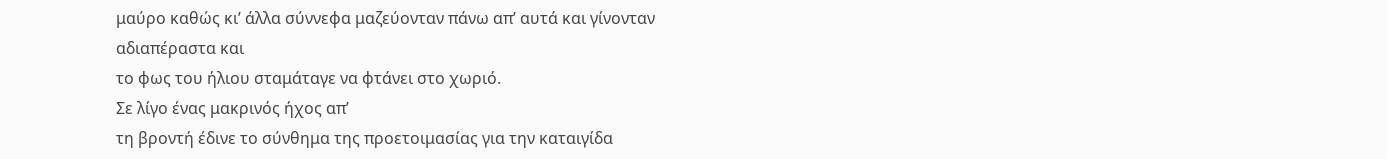μαύρο καθώς κι’ άλλα σύννεφα μαζεύονταν πάνω απ’ αυτά και γίνονταν αδιαπέραστα και
το φως του ήλιου σταμάταγε να φτάνει στο χωριό.
Σε λίγο ένας μακρινός ήχος απ’
τη βροντή έδινε το σύνθημα της προετοιμασίας για την καταιγίδα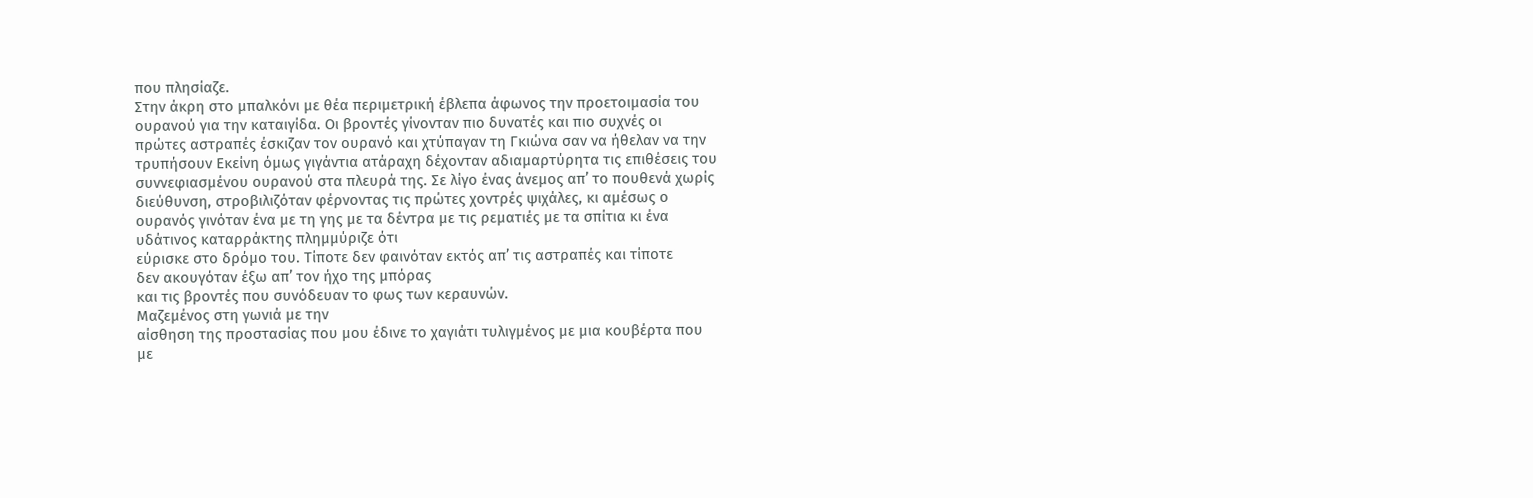που πλησίαζε.
Στην άκρη στο μπαλκόνι με θέα περιμετρική έβλεπα άφωνος την προετοιμασία του
ουρανού για την καταιγίδα. Οι βροντές γίνονταν πιο δυνατές και πιο συχνές οι
πρώτες αστραπές έσκιζαν τον ουρανό και χτύπαγαν τη Γκιώνα σαν να ήθελαν να την
τρυπήσουν Εκείνη όμως γιγάντια ατάραχη δέχονταν αδιαμαρτύρητα τις επιθέσεις του
συννεφιασμένου ουρανού στα πλευρά της. Σε λίγο ένας άνεμος απ’ το πουθενά χωρίς
διεύθυνση, στροβιλιζόταν φέρνοντας τις πρώτες χοντρές ψιχάλες, κι αμέσως ο
ουρανός γινόταν ένα με τη γης με τα δέντρα με τις ρεματιές με τα σπίτια κι ένα
υδάτινος καταρράκτης πλημμύριζε ότι
εύρισκε στο δρόμο του. Τίποτε δεν φαινόταν εκτός απ’ τις αστραπές και τίποτε
δεν ακουγόταν έξω απ’ τον ήχο της μπόρας
και τις βροντές που συνόδευαν το φως των κεραυνών.
Μαζεμένος στη γωνιά με την
αίσθηση της προστασίας που μου έδινε το χαγιάτι τυλιγμένος με μια κουβέρτα που
με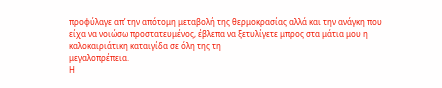προφύλαγε απ’ την απότομη μεταβολή της θερμοκρασίας αλλά και την ανάγκη που
είχα να νοιώσω προστατευμένος, έβλεπα να ξετυλίγετε μπρος στα μάτια μου η
καλοκαιριάτικη καταιγίδα σε όλη της τη
μεγαλοπρέπεια.
Η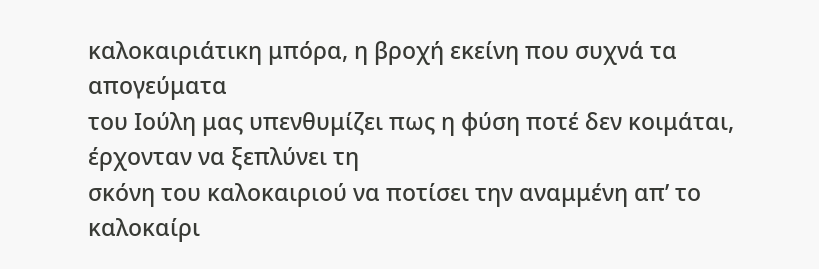καλοκαιριάτικη μπόρα, η βροχή εκείνη που συχνά τα απογεύματα
του Ιούλη μας υπενθυμίζει πως η φύση ποτέ δεν κοιμάται, έρχονταν να ξεπλύνει τη
σκόνη του καλοκαιριού να ποτίσει την αναμμένη απ’ το καλοκαίρι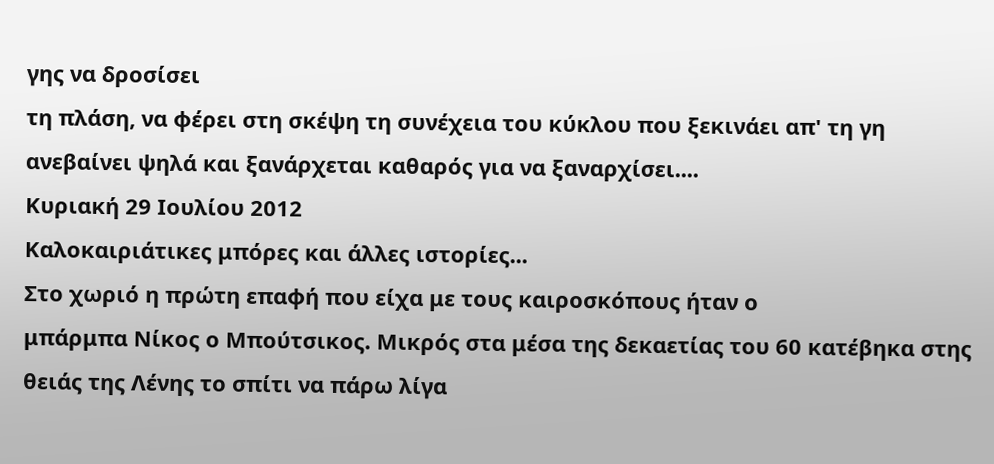γης να δροσίσει
τη πλάση, να φέρει στη σκέψη τη συνέχεια του κύκλου που ξεκινάει απ' τη γη ανεβαίνει ψηλά και ξανάρχεται καθαρός για να ξαναρχίσει....
Κυριακή 29 Ιουλίου 2012
Καλοκαιριάτικες μπόρες και άλλες ιστορίες...
Στο χωριό η πρώτη επαφή που είχα με τους καιροσκόπους ήταν ο
μπάρμπα Νίκος ο Μπούτσικος. Μικρός στα μέσα της δεκαετίας του 60 κατέβηκα στης
θειάς της Λένης το σπίτι να πάρω λίγα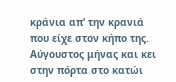κράνια απ’ την κρανιά που είχε στον κήπο της.
Αύγουστος μήνας και κει στην πόρτα στο κατώι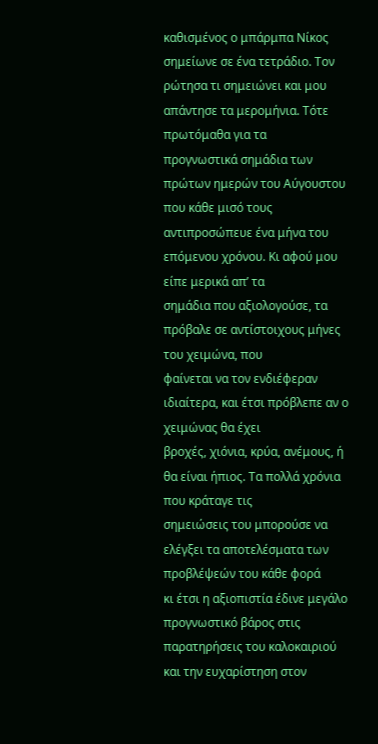καθισμένος ο μπάρμπα Νίκος
σημείωνε σε ένα τετράδιο. Τον ρώτησα τι σημειώνει και μου απάντησε τα μερομήνια. Τότε πρωτόμαθα για τα
προγνωστικά σημάδια των πρώτων ημερών του Αύγουστου που κάθε μισό τους
αντιπροσώπευε ένα μήνα του επόμενου χρόνου. Κι αφού μου είπε μερικά απ’ τα
σημάδια που αξιολογούσε, τα πρόβαλε σε αντίστοιχους μήνες του χειμώνα, που
φαίνεται να τον ενδιέφεραν ιδιαίτερα, και έτσι πρόβλεπε αν ο χειμώνας θα έχει
βροχές, χιόνια, κρύα, ανέμους, ή θα είναι ήπιος. Τα πολλά χρόνια που κράταγε τις
σημειώσεις του μπορούσε να ελέγξει τα αποτελέσματα των προβλέψεών του κάθε φορά
κι έτσι η αξιοπιστία έδινε μεγάλο προγνωστικό βάρος στις παρατηρήσεις του καλοκαιριού και την ευχαρίστηση στον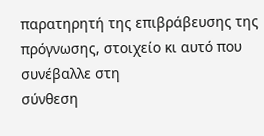παρατηρητή της επιβράβευσης της πρόγνωσης, στοιχείο κι αυτό που συνέβαλλε στη
σύνθεση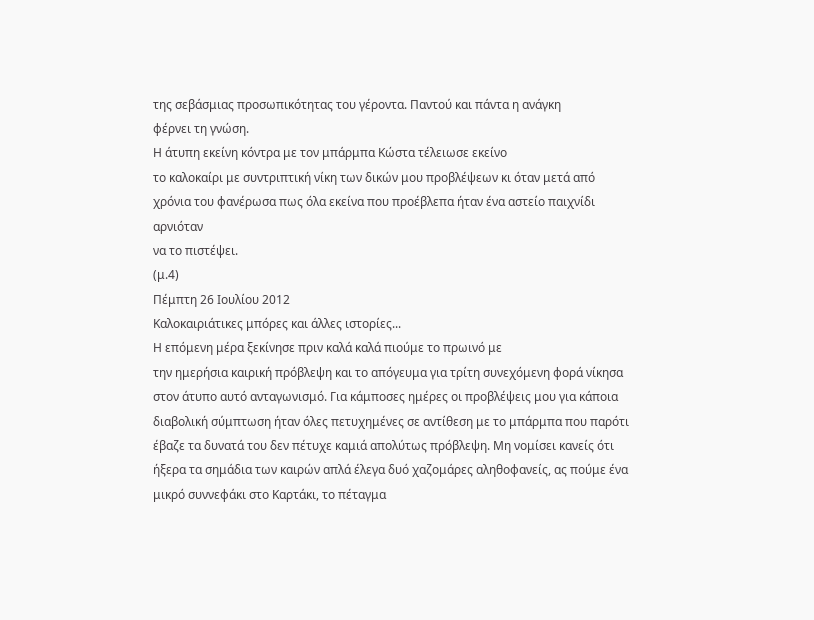της σεβάσμιας προσωπικότητας του γέροντα. Παντού και πάντα η ανάγκη
φέρνει τη γνώση.
Η άτυπη εκείνη κόντρα με τον μπάρμπα Κώστα τέλειωσε εκείνο
το καλοκαίρι με συντριπτική νίκη των δικών μου προβλέψεων κι όταν μετά από
χρόνια του φανέρωσα πως όλα εκείνα που προέβλεπα ήταν ένα αστείο παιχνίδι αρνιόταν
να το πιστέψει.
(μ.4)
Πέμπτη 26 Ιουλίου 2012
Καλοκαιριάτικες μπόρες και άλλες ιστορίες...
Η επόμενη μέρα ξεκίνησε πριν καλά καλά πιούμε το πρωινό με
την ημερήσια καιρική πρόβλεψη και το απόγευμα για τρίτη συνεχόμενη φορά νίκησα
στον άτυπο αυτό ανταγωνισμό. Για κάμποσες ημέρες οι προβλέψεις μου για κάποια
διαβολική σύμπτωση ήταν όλες πετυχημένες σε αντίθεση με το μπάρμπα που παρότι
έβαζε τα δυνατά του δεν πέτυχε καμιά απολύτως πρόβλεψη. Μη νομίσει κανείς ότι
ήξερα τα σημάδια των καιρών απλά έλεγα δυό χαζομάρες αληθοφανείς, ας πούμε ένα
μικρό συννεφάκι στο Καρτάκι, το πέταγμα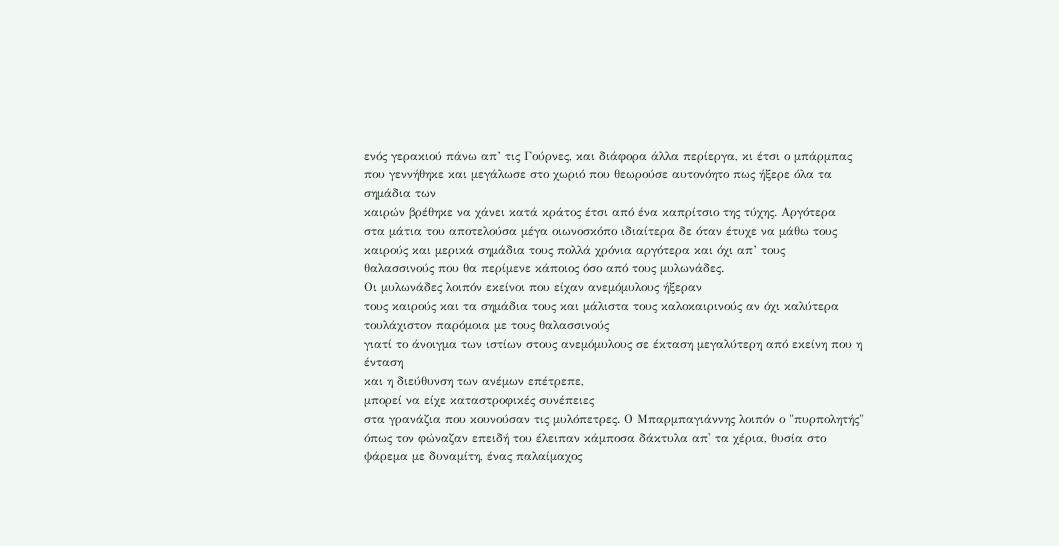ενός γερακιού πάνω απ’ τις Γούρνες, και διάφορα άλλα περίεργα, κι έτσι ο μπάρμπας που γεννήθηκε και μεγάλωσε στο χωριό που θεωρούσε αυτονόητο πως ήξερε όλα τα σημάδια των
καιρών βρέθηκε να χάνει κατά κράτος έτσι από ένα καπρίτσιο της τύχης. Αργότερα
στα μάτια του αποτελούσα μέγα οιωνοσκόπο ιδιαίτερα δε όταν έτυχε να μάθω τους
καιρούς και μερικά σημάδια τους πολλά χρόνια αργότερα και όχι απ’ τους
θαλασσινούς που θα περίμενε κάποιος όσο από τους μυλωνάδες.
Οι μυλωνάδες λοιπόν εκείνοι που είχαν ανεμόμυλους ήξεραν
τους καιρούς και τα σημάδια τους και μάλιστα τους καλοκαιρινούς αν όχι καλύτερα
τουλάχιστον παρόμοια με τους θαλασσινούς
γιατί το άνοιγμα των ιστίων στους ανεμόμυλους σε έκταση μεγαλύτερη από εκείνη που η ένταση
και η διεύθυνση των ανέμων επέτρεπε,
μπορεί να είχε καταστροφικές συνέπειες
στα γρανάζια που κουνούσαν τις μυλόπετρες. Ο Μπαρμπαγιάννης λοιπόν ο "πυρπολητής" όπως τον φώναζαν επειδή του έλειπαν κάμποσα δάκτυλα απ' τα χέρια, θυσία στο ψάρεμα με δυναμίτη, ένας παλαίμαχος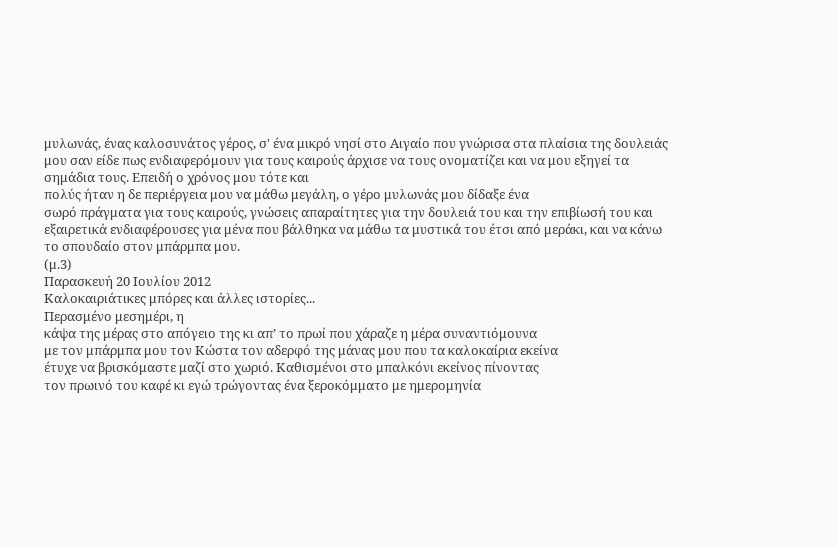μυλωνάς, ένας καλοσυνάτος γέρος, σ' ένα μικρό νησί στο Αιγαίο που γνώρισα στα πλαίσια της δουλειάς μου σαν είδε πως ενδιαφερόμουν για τους καιρούς άρχισε να τους ονοματίζει και να μου εξηγεί τα σημάδια τους. Επειδή ο χρόνος μου τότε και
πολύς ήταν η δε περιέργεια μου να μάθω μεγάλη, ο γέρο μυλωνάς μου δίδαξε ένα
σωρό πράγματα για τους καιρούς, γνώσεις απαραίτητες για την δουλειά του και την επιβίωσή του και εξαιρετικά ενδιαφέρουσες για μένα που βάλθηκα να μάθω τα μυστικά του έτσι από μεράκι, και να κάνω το σπουδαίο στον μπάρμπα μου.
(μ.3)
Παρασκευή 20 Ιουλίου 2012
Καλοκαιριάτικες μπόρες και άλλες ιστορίες...
Περασμένο μεσημέρι, η
κάψα της μέρας στο απόγειο της κι απ’ το πρωί που χάραζε η μέρα συναντιόμουνα
με τον μπάρμπα μου τον Κώστα τον αδερφό της μάνας μου που τα καλοκαίρια εκείνα
έτυχε να βρισκόμαστε μαζί στο χωριό. Καθισμένοι στο μπαλκόνι εκείνος πίνοντας
τον πρωινό του καφέ κι εγώ τρώγοντας ένα ξεροκόμματο με ημερομηνία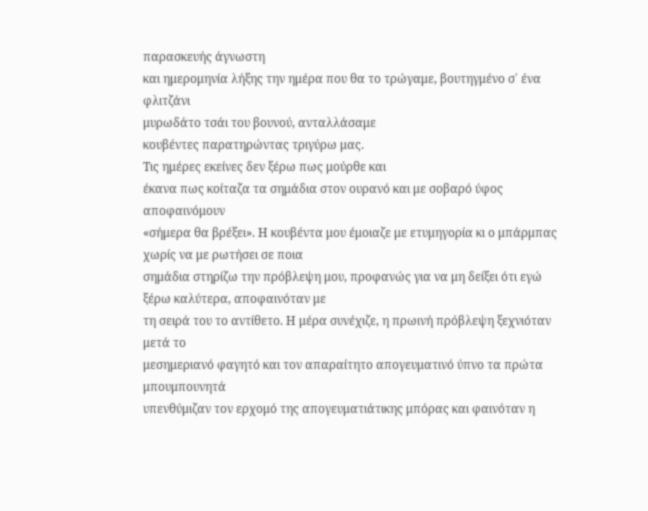παρασκευής άγνωστη
και ημερομηνία λήξης την ημέρα που θα το τρώγαμε, βουτηγμένο σ΄ ένα φλιτζάνι
μυρωδάτο τσάι του βουνού, ανταλλάσαμε
κουβέντες παρατηρώντας τριγύρω μας.
Τις ημέρες εκείνες δεν ξέρω πως μούρθε και
έκανα πως κοίταζα τα σημάδια στον ουρανό και με σοβαρό ύφος αποφαινόμουν
«σήμερα θα βρέξει». Η κουβέντα μου έμοιαζε με ετυμηγορία κι ο μπάρμπας χωρίς να με ρωτήσει σε ποια
σημάδια στηρίζω την πρόβλεψη μου, προφανώς για να μη δείξει ότι εγώ ξέρω καλύτερα, αποφαινόταν με
τη σειρά του το αντίθετο. Η μέρα συνέχιζε, η πρωινή πρόβλεψη ξεχνιόταν μετά το
μεσημεριανό φαγητό και τον απαραίτητο απογευματινό ύπνο τα πρώτα μπουμπουνητά
υπενθύμιζαν τον ερχομό της απογευματιάτικης μπόρας και φαινόταν η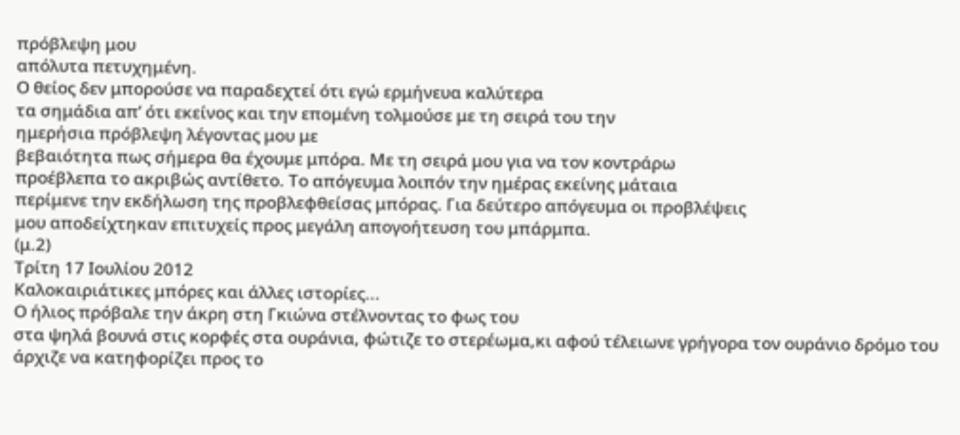πρόβλεψη μου
απόλυτα πετυχημένη.
Ο θείος δεν μπορούσε να παραδεχτεί ότι εγώ ερμήνευα καλύτερα
τα σημάδια απ’ ότι εκείνος και την επομένη τολμούσε με τη σειρά του την
ημερήσια πρόβλεψη λέγοντας μου με
βεβαιότητα πως σήμερα θα έχουμε μπόρα. Με τη σειρά μου για να τον κοντράρω
προέβλεπα το ακριβώς αντίθετο. Το απόγευμα λοιπόν την ημέρας εκείνης μάταια
περίμενε την εκδήλωση της προβλεφθείσας μπόρας. Για δεύτερο απόγευμα οι προβλέψεις
μου αποδείχτηκαν επιτυχείς προς μεγάλη απογοήτευση του μπάρμπα.
(μ.2)
Τρίτη 17 Ιουλίου 2012
Καλοκαιριάτικες μπόρες και άλλες ιστορίες...
Ο ήλιος πρόβαλε την άκρη στη Γκιώνα στέλνοντας το φως του
στα ψηλά βουνά στις κορφές στα ουράνια, φώτιζε το στερέωμα,κι αφού τέλειωνε γρήγορα τον ουράνιο δρόμο του άρχιζε να κατηφορίζει προς το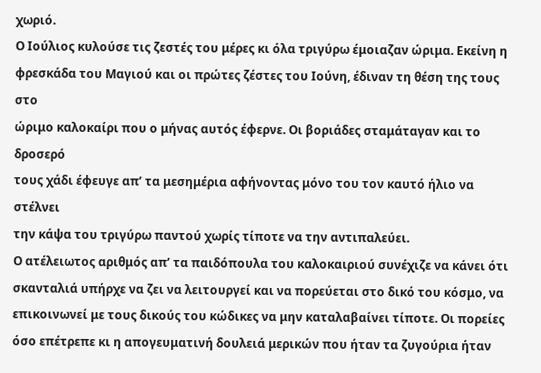χωριό.
Ο Ιούλιος κυλούσε τις ζεστές του μέρες κι όλα τριγύρω έμοιαζαν ώριμα. Εκείνη η
φρεσκάδα του Μαγιού και οι πρώτες ζέστες του Ιούνη, έδιναν τη θέση της τους στο
ώριμο καλοκαίρι που ο μήνας αυτός έφερνε. Οι βοριάδες σταμάταγαν και το δροσερό
τους χάδι έφευγε απ’ τα μεσημέρια αφήνοντας μόνο του τον καυτό ήλιο να στέλνει
την κάψα του τριγύρω παντού χωρίς τίποτε να την αντιπαλεύει.
Ο ατέλειωτος αριθμός απ’ τα παιδόπουλα του καλοκαιριού συνέχιζε να κάνει ότι σκανταλιά υπήρχε να ζει να λειτουργεί και να πορεύεται στο δικό του κόσμο, να επικοινωνεί με τους δικούς του κώδικες να μην καταλαβαίνει τίποτε. Οι πορείες όσο επέτρεπε κι η απογευματινή δουλειά μερικών που ήταν τα ζυγούρια ήταν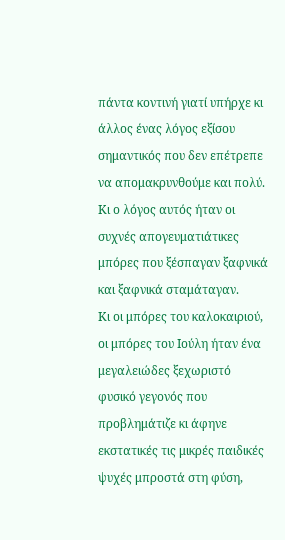πάντα κοντινή γιατί υπήρχε κι άλλος ένας λόγος εξίσου σημαντικός που δεν επέτρεπε να απομακρυνθούμε και πολύ. Κι ο λόγος αυτός ήταν οι συχνές απογευματιάτικες μπόρες που ξέσπαγαν ξαφνικά και ξαφνικά σταμάταγαν.
Κι οι μπόρες του καλοκαιριού, οι μπόρες του Ιούλη ήταν ένα μεγαλειώδες ξεχωριστό φυσικό γεγονός που προβλημάτιζε κι άφηνε εκστατικές τις μικρές παιδικές ψυχές μπροστά στη φύση,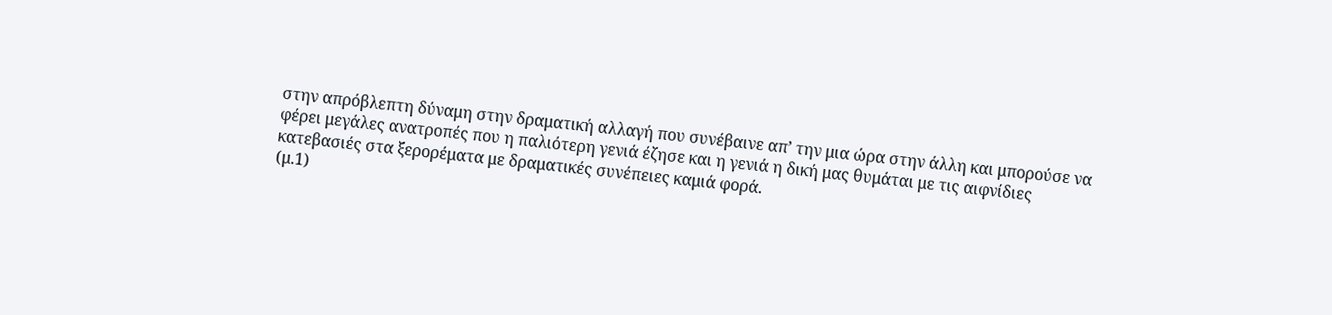στην απρόβλεπτη δύναμη στην δραματική αλλαγή που συνέβαινε απ’ την μια ώρα στην άλλη και μπορούσε να φέρει μεγάλες ανατροπές που η παλιότερη γενιά έζησε και η γενιά η δική μας θυμάται με τις αιφνίδιες κατεβασιές στα ξερορέματα με δραματικές συνέπειες καμιά φορά.
(μ.1)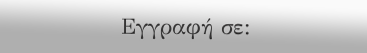Εγγραφή σε: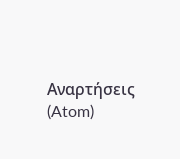Αναρτήσεις (Atom)